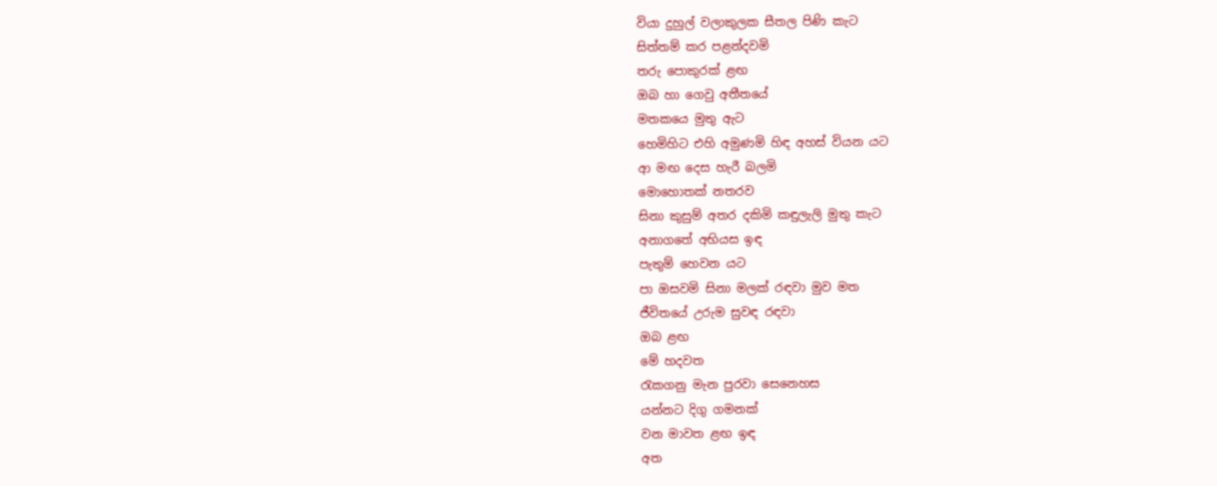වියා දුහුල් වලාකුලක සීතල පිණි කැට
සිත්තම් කර පළන්දවමි
තරු පොකුරක් ළඟ
ඔබ හා ගෙවු අතීතයේ
මතකයෙ මුතු ඇට
හෙමිහිට එහි අමුණමි හිඳ අහස් වියන යට
ආ මඟ දෙස හැරී බලමි
මොහොතක් නතරව
සිනා කුසුම් අතර දකිමි කඳුලැලි මුතු කැට
අනාගතේ අභියස ඉඳ
පැතුම් හෙවන යට
පා ඔසවමි සිනා මලක් රඳවා මුව මත
ජීවිතයේ උරුම සුවඳ රඳවා
ඔබ ළඟ
මේ හදවත
රැකගනු මැන පුරවා සෙනෙහස
යන්නට දිගු ගමනක්
වන මාවත ළඟ ඉඳ
අත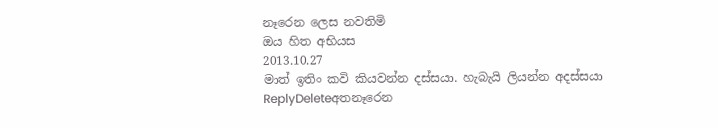නෑරෙන ලෙස නවතිමි
ඔය හිත අභියස
2013.10.27
මාත් ඉතිං කවි කියවන්න දස්සයා. හැබැයි ලියන්න අදස්සයා
ReplyDeleteඅතනෑරෙන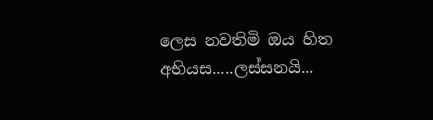ලෙස නවතිමි ඔය හිත අභියස.....ලස්සනයි...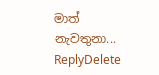මාත් නැවතුනා...
ReplyDelete